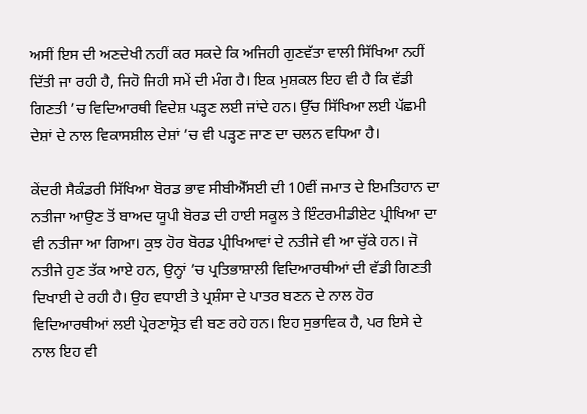ਅਸੀਂ ਇਸ ਦੀ ਅਣਦੇਖੀ ਨਹੀਂ ਕਰ ਸਕਦੇ ਕਿ ਅਜਿਹੀ ਗੁਣਵੱਤਾ ਵਾਲੀ ਸਿੱਖਿਆ ਨਹੀਂ ਦਿੱਤੀ ਜਾ ਰਹੀ ਹੈ, ਜਿਹੋ ਜਿਹੀ ਸਮੇਂ ਦੀ ਮੰਗ ਹੈ। ਇਕ ਮੁਸ਼ਕਲ ਇਹ ਵੀ ਹੈ ਕਿ ਵੱਡੀ ਗਿਣਤੀ ’ਚ ਵਿਦਿਆਰਥੀ ਵਿਦੇਸ਼ ਪੜ੍ਹਣ ਲਈ ਜਾਂਦੇ ਹਨ। ਉੱਚ ਸਿੱਖਿਆ ਲਈ ਪੱਛਮੀ ਦੇਸ਼ਾਂ ਦੇ ਨਾਲ ਵਿਕਾਸਸ਼ੀਲ ਦੇਸ਼ਾਂ ’ਚ ਵੀ ਪੜ੍ਹਣ ਜਾਣ ਦਾ ਚਲਨ ਵਧਿਆ ਹੈ।

ਕੇਂਦਰੀ ਸੈਕੰਡਰੀ ਸਿੱਖਿਆ ਬੋਰਡ ਭਾਵ ਸੀਬੀਐੱਸਈ ਦੀ 10ਵੀਂ ਜਮਾਤ ਦੇ ਇਮਤਿਹਾਨ ਦਾ ਨਤੀਜਾ ਆਉਣ ਤੋਂ ਬਾਅਦ ਯੂਪੀ ਬੋਰਡ ਦੀ ਹਾਈ ਸਕੂਲ ਤੇ ਇੰਟਰਮੀਡੀਏਟ ਪ੍ਰੀਖਿਆ ਦਾ ਵੀ ਨਤੀਜਾ ਆ ਗਿਆ। ਕੁਝ ਹੋਰ ਬੋਰਡ ਪ੍ਰੀਖਿਆਵਾਂ ਦੇ ਨਤੀਜੇ ਵੀ ਆ ਚੁੱਕੇ ਹਨ। ਜੋ ਨਤੀਜੇ ਹੁਣ ਤੱਕ ਆਏ ਹਨ, ਉਨ੍ਹਾਂ ’ਚ ਪ੍ਰਤਿਭਾਸ਼ਾਲੀ ਵਿਦਿਆਰਥੀਆਂ ਦੀ ਵੱਡੀ ਗਿਣਤੀ ਦਿਖਾਈ ਦੇ ਰਹੀ ਹੈ। ਉਹ ਵਧਾਈ ਤੇ ਪ੍ਰਸ਼ੰਸਾ ਦੇ ਪਾਤਰ ਬਣਨ ਦੇ ਨਾਲ ਹੋਰ ਵਿਦਿਆਰਥੀਆਂ ਲਈ ਪ੍ਰੇਰਣਾਸ੍ਰੋਤ ਵੀ ਬਣ ਰਹੇ ਹਨ। ਇਹ ਸੁਭਾਵਿਕ ਹੈ, ਪਰ ਇਸੇ ਦੇ ਨਾਲ ਇਹ ਵੀ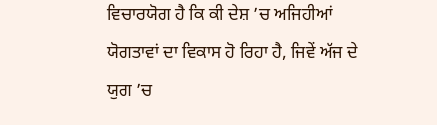ਵਿਚਾਰਯੋਗ ਹੈ ਕਿ ਕੀ ਦੇਸ਼ ’ਚ ਅਜਿਹੀਆਂ ਯੋਗਤਾਵਾਂ ਦਾ ਵਿਕਾਸ ਹੋ ਰਿਹਾ ਹੈ, ਜਿਵੇਂ ਅੱਜ ਦੇ ਯੁਗ ’ਚ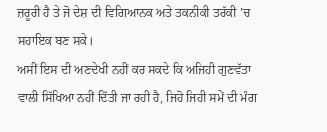ਜ਼ਰੂਰੀ ਹੈ ਤੇ ਜੋ ਦੇਸ਼ ਦੀ ਵਿਗਿਆਨਕ ਅਤੇ ਤਕਨੀਕੀ ਤਰੱਕੀ ’ਚ ਸਹਾਇਕ ਬਣ ਸਕੇ।
ਅਸੀਂ ਇਸ ਦੀ ਅਣਦੇਖੀ ਨਹੀਂ ਕਰ ਸਕਦੇ ਕਿ ਅਜਿਹੀ ਗੁਣਵੱਤਾ ਵਾਲੀ ਸਿੱਖਿਆ ਨਹੀਂ ਦਿੱਤੀ ਜਾ ਰਹੀ ਹੈ, ਜਿਹੋ ਜਿਹੀ ਸਮੇਂ ਦੀ ਮੰਗ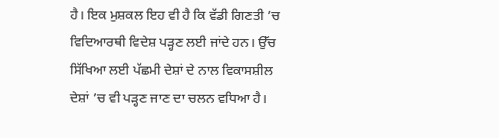ਹੈ। ਇਕ ਮੁਸ਼ਕਲ ਇਹ ਵੀ ਹੈ ਕਿ ਵੱਡੀ ਗਿਣਤੀ ’ਚ ਵਿਦਿਆਰਥੀ ਵਿਦੇਸ਼ ਪੜ੍ਹਣ ਲਈ ਜਾਂਦੇ ਹਨ। ਉੱਚ ਸਿੱਖਿਆ ਲਈ ਪੱਛਮੀ ਦੇਸ਼ਾਂ ਦੇ ਨਾਲ ਵਿਕਾਸਸ਼ੀਲ ਦੇਸ਼ਾਂ ’ਚ ਵੀ ਪੜ੍ਹਣ ਜਾਣ ਦਾ ਚਲਨ ਵਧਿਆ ਹੈ।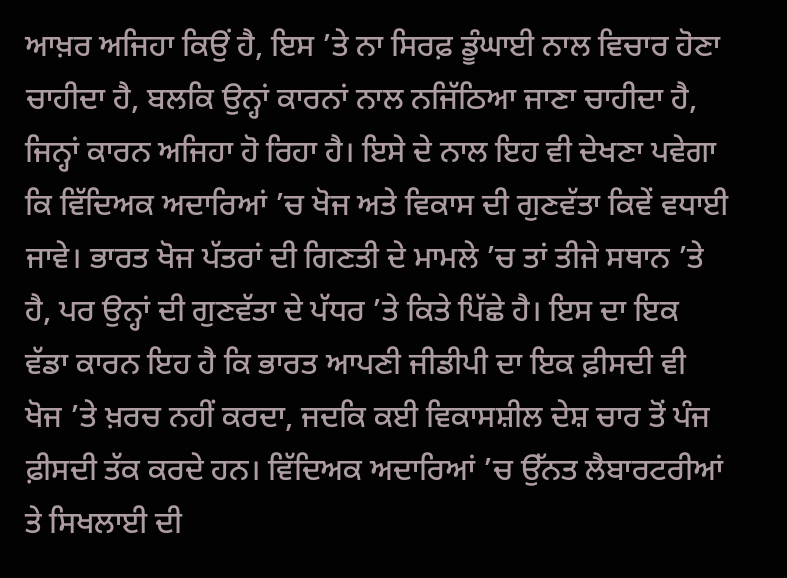ਆਖ਼ਰ ਅਜਿਹਾ ਕਿਉਂ ਹੈ, ਇਸ ’ਤੇ ਨਾ ਸਿਰਫ਼ ਡੂੰਘਾਈ ਨਾਲ ਵਿਚਾਰ ਹੋਣਾ ਚਾਹੀਦਾ ਹੈ, ਬਲਕਿ ਉਨ੍ਹਾਂ ਕਾਰਨਾਂ ਨਾਲ ਨਜਿੱਠਿਆ ਜਾਣਾ ਚਾਹੀਦਾ ਹੈ, ਜਿਨ੍ਹਾਂ ਕਾਰਨ ਅਜਿਹਾ ਹੋ ਰਿਹਾ ਹੈ। ਇਸੇ ਦੇ ਨਾਲ ਇਹ ਵੀ ਦੇਖਣਾ ਪਵੇਗਾ ਕਿ ਵਿੱਦਿਅਕ ਅਦਾਰਿਆਂ ’ਚ ਖੋਜ ਅਤੇ ਵਿਕਾਸ ਦੀ ਗੁਣਵੱਤਾ ਕਿਵੇਂ ਵਧਾਈ ਜਾਵੇ। ਭਾਰਤ ਖੋਜ ਪੱਤਰਾਂ ਦੀ ਗਿਣਤੀ ਦੇ ਮਾਮਲੇ ’ਚ ਤਾਂ ਤੀਜੇ ਸਥਾਨ ’ਤੇ ਹੈ, ਪਰ ਉਨ੍ਹਾਂ ਦੀ ਗੁਣਵੱਤਾ ਦੇ ਪੱਧਰ ’ਤੇ ਕਿਤੇ ਪਿੱਛੇ ਹੈ। ਇਸ ਦਾ ਇਕ ਵੱਡਾ ਕਾਰਨ ਇਹ ਹੈ ਕਿ ਭਾਰਤ ਆਪਣੀ ਜੀਡੀਪੀ ਦਾ ਇਕ ਫ਼ੀਸਦੀ ਵੀ ਖੋਜ ’ਤੇ ਖ਼ਰਚ ਨਹੀਂ ਕਰਦਾ, ਜਦਕਿ ਕਈ ਵਿਕਾਸਸ਼ੀਲ ਦੇਸ਼ ਚਾਰ ਤੋਂ ਪੰਜ ਫ਼ੀਸਦੀ ਤੱਕ ਕਰਦੇ ਹਨ। ਵਿੱਦਿਅਕ ਅਦਾਰਿਆਂ ’ਚ ਉੱਨਤ ਲੈਬਾਰਟਰੀਆਂ ਤੇ ਸਿਖਲਾਈ ਦੀ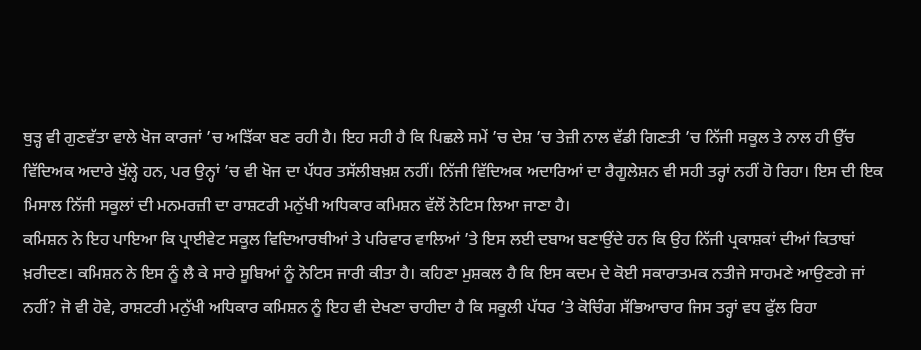ਥੁੜ੍ਹ ਵੀ ਗੁਣਵੱਤਾ ਵਾਲੇ ਖੋਜ ਕਾਰਜਾਂ ’ਚ ਅੜਿੱਕਾ ਬਣ ਰਹੀ ਹੈ। ਇਹ ਸਹੀ ਹੈ ਕਿ ਪਿਛਲੇ ਸਮੇਂ ’ਚ ਦੇਸ਼ ’ਚ ਤੇਜ਼ੀ ਨਾਲ ਵੱਡੀ ਗਿਣਤੀ ’ਚ ਨਿੱਜੀ ਸਕੂਲ ਤੇ ਨਾਲ ਹੀ ਉੱਚ ਵਿੱਦਿਅਕ ਅਦਾਰੇ ਖੁੱਲ੍ਹੇ ਹਨ, ਪਰ ਉਨ੍ਹਾਂ ’ਚ ਵੀ ਖੋਜ ਦਾ ਪੱਧਰ ਤਸੱਲੀਬਖ਼ਸ਼ ਨਹੀਂ। ਨਿੱਜੀ ਵਿੱਦਿਅਕ ਅਦਾਰਿਆਂ ਦਾ ਰੈਗੂਲੇਸ਼ਨ ਵੀ ਸਹੀ ਤਰ੍ਹਾਂ ਨਹੀਂ ਹੋ ਰਿਹਾ। ਇਸ ਦੀ ਇਕ ਮਿਸਾਲ ਨਿੱਜੀ ਸਕੂਲਾਂ ਦੀ ਮਨਮਰਜ਼ੀ ਦਾ ਰਾਸ਼ਟਰੀ ਮਨੁੱਖੀ ਅਧਿਕਾਰ ਕਮਿਸ਼ਨ ਵੱਲੋਂ ਨੋਟਿਸ ਲਿਆ ਜਾਣਾ ਹੈ।
ਕਮਿਸ਼ਨ ਨੇ ਇਹ ਪਾਇਆ ਕਿ ਪ੍ਰਾਈਵੇਟ ਸਕੂਲ ਵਿਦਿਆਰਥੀਆਂ ਤੇ ਪਰਿਵਾਰ ਵਾਲਿਆਂ ’ਤੇ ਇਸ ਲਈ ਦਬਾਅ ਬਣਾਉਂਦੇ ਹਨ ਕਿ ਉਹ ਨਿੱਜੀ ਪ੍ਰਕਾਸ਼ਕਾਂ ਦੀਆਂ ਕਿਤਾਬਾਂ ਖ਼ਰੀਦਣ। ਕਮਿਸ਼ਨ ਨੇ ਇਸ ਨੂੰ ਲੈ ਕੇ ਸਾਰੇ ਸੂਬਿਆਂ ਨੂੰ ਨੋਟਿਸ ਜਾਰੀ ਕੀਤਾ ਹੈ। ਕਹਿਣਾ ਮੁਸ਼ਕਲ ਹੈ ਕਿ ਇਸ ਕਦਮ ਦੇ ਕੋਈ ਸਕਾਰਾਤਮਕ ਨਤੀਜੇ ਸਾਹਮਣੇ ਆਉਣਗੇ ਜਾਂ ਨਹੀਂ? ਜੋ ਵੀ ਹੋਵੇ, ਰਾਸ਼ਟਰੀ ਮਨੁੱਖੀ ਅਧਿਕਾਰ ਕਮਿਸ਼ਨ ਨੂੰ ਇਹ ਵੀ ਦੇਖਣਾ ਚਾਹੀਦਾ ਹੈ ਕਿ ਸਕੂਲੀ ਪੱਧਰ ’ਤੇ ਕੋਚਿੰਗ ਸੱਭਿਆਚਾਰ ਜਿਸ ਤਰ੍ਹਾਂ ਵਧ ਫੁੱਲ ਰਿਹਾ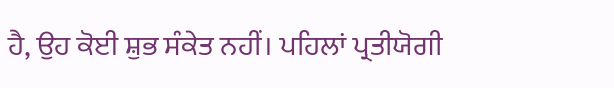ਹੈ, ਉਹ ਕੋਈ ਸ਼ੁਭ ਸੰਕੇਤ ਨਹੀਂ। ਪਹਿਲਾਂ ਪ੍ਰਤੀਯੋਗੀ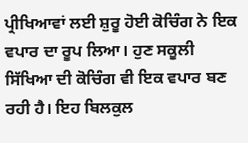ਪ੍ਰੀਖਿਆਵਾਂ ਲਈ ਸ਼ੁਰੂ ਹੋਈ ਕੋਚਿੰਗ ਨੇ ਇਕ ਵਪਾਰ ਦਾ ਰੂਪ ਲਿਆ। ਹੁਣ ਸਕੂਲੀ ਸਿੱਖਿਆ ਦੀ ਕੋਚਿੰਗ ਵੀ ਇਕ ਵਪਾਰ ਬਣ ਰਹੀ ਹੈ। ਇਹ ਬਿਲਕੁਲ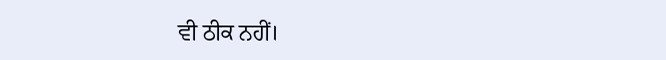ਵੀ ਠੀਕ ਨਹੀਂ।